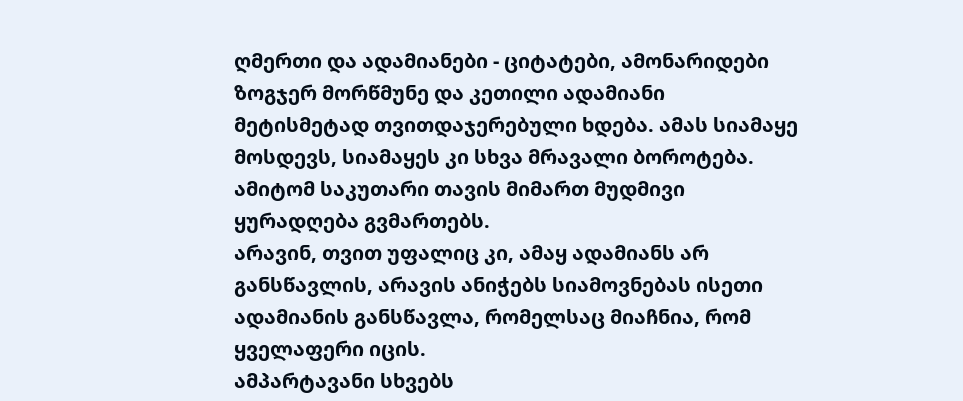ღმერთი და ადამიანები - ციტატები, ამონარიდები
ზოგჯერ მორწმუნე და კეთილი ადამიანი მეტისმეტად თვითდაჯერებული ხდება. ამას სიამაყე მოსდევს, სიამაყეს კი სხვა მრავალი ბოროტება. ამიტომ საკუთარი თავის მიმართ მუდმივი ყურადღება გვმართებს.
არავინ, თვით უფალიც კი, ამაყ ადამიანს არ განსწავლის, არავის ანიჭებს სიამოვნებას ისეთი ადამიანის განსწავლა, რომელსაც მიაჩნია, რომ ყველაფერი იცის.
ამპარტავანი სხვებს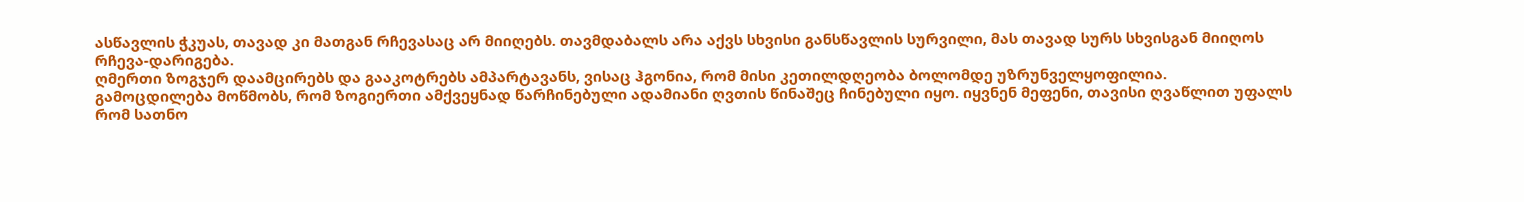ასწავლის ჭკუას, თავად კი მათგან რჩევასაც არ მიიღებს. თავმდაბალს არა აქვს სხვისი განსწავლის სურვილი, მას თავად სურს სხვისგან მიიღოს რჩევა-დარიგება.
ღმერთი ზოგჯერ დაამცირებს და გააკოტრებს ამპარტავანს, ვისაც ჰგონია, რომ მისი კეთილდღეობა ბოლომდე უზრუნველყოფილია.
გამოცდილება მოწმობს, რომ ზოგიერთი ამქვეყნად წარჩინებული ადამიანი ღვთის წინაშეც ჩინებული იყო. იყვნენ მეფენი, თავისი ღვაწლით უფალს რომ სათნო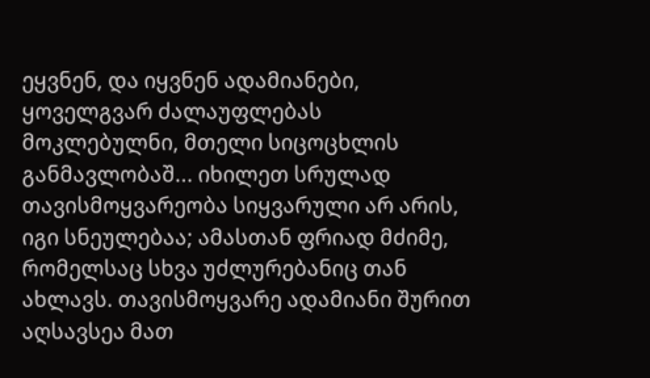ეყვნენ, და იყვნენ ადამიანები, ყოველგვარ ძალაუფლებას მოკლებულნი, მთელი სიცოცხლის განმავლობაშ... იხილეთ სრულად
თავისმოყვარეობა სიყვარული არ არის, იგი სნეულებაა; ამასთან ფრიად მძიმე, რომელსაც სხვა უძლურებანიც თან ახლავს. თავისმოყვარე ადამიანი შურით აღსავსეა მათ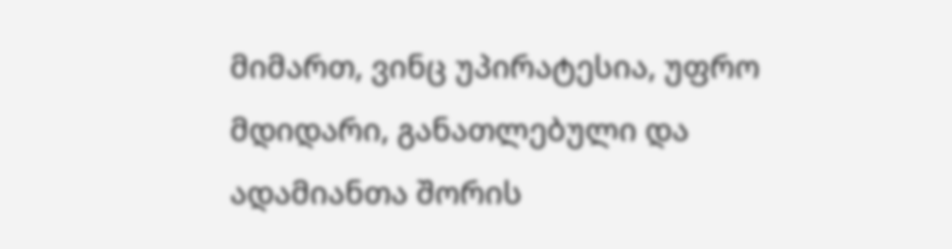მიმართ, ვინც უპირატესია, უფრო მდიდარი, განათლებული და ადამიანთა შორის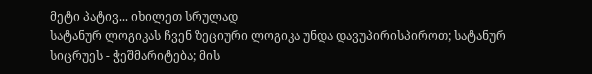მეტი პატივ... იხილეთ სრულად
სატანურ ლოგიკას ჩვენ ზეციური ლოგიკა უნდა დავუპირისპიროთ; სატანურ სიცრუეს - ჭეშმარიტება; მის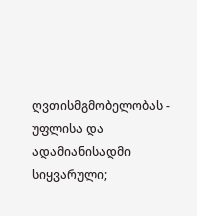ღვთისმგმობელობას - უფლისა და ადამიანისადმი სიყვარული;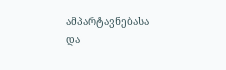ამპარტავნებასა და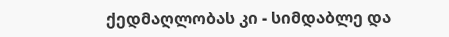ქედმაღლობას კი - სიმდაბლე და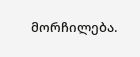მორჩილება.